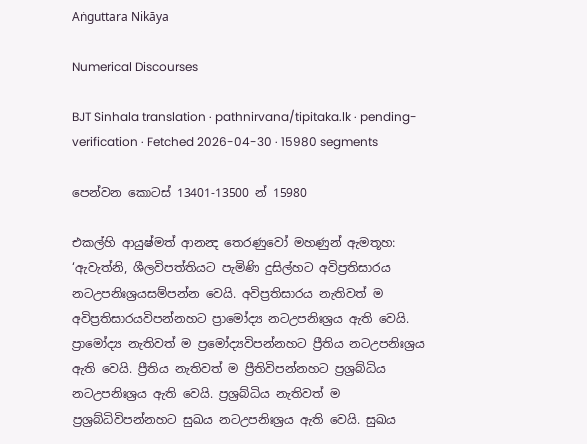Aṅguttara Nikāya

Numerical Discourses

BJT Sinhala translation · pathnirvana/tipitaka.lk · pending-verification · Fetched 2026-04-30 · 15980 segments

පෙන්වන කොටස් 13401-13500 න් 15980

එකල්හි ආයුෂ්මත් ආනන්‍ද තෙරණුවෝ මහණුන් ඇමතූහ: ‘ඇවැත්නි, ශීලවිපත්තියට පැමිණි දුසිල්හට අවිප්‍රතිසාරය නටඋපනිඃශ්‍රයසම්පන්න වෙයි. අවිප්‍රතිසාරය නැතිවත් ම අවිප්‍රතිසාරයවිපන්නහට ප්‍රාමෝද්‍ය නටඋපනිඃශ්‍රය ඇති වෙයි. ප්‍රාමෝද්‍ය නැතිවත් ම ප්‍රමෝද්‍යවිපන්නහට ප්‍රීතිය නටඋපනිඃශ්‍රය ඇති වෙයි. ප්‍රීතිය නැතිවත් ම ප්‍රීතිවිපන්නහට ප්‍රශ්‍රබ්ධිය නටඋපනිඃශ්‍රය ඇති වෙයි. ප්‍රශ්‍රබ්ධිය නැතිවත් ම ප්‍රශ්‍රබ්ධිවිපන්නහට සුඛය නටඋපනිඃශ්‍රය ඇති වෙයි. සුඛය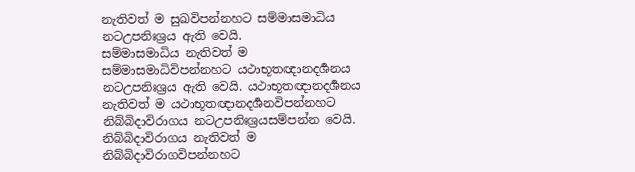නැතිවත් ම සුඛවිපන්නහට සම්මාසමාධිය නටඋපනිඃශ්‍රය ඇති වෙයි.
සම්මාසමාධිය නැතිවත් ම සම්මාසමාධිවිපන්නහට යථාභූතඥානදර්‍ශනය නටඋපනිඃශ්‍රය ඇති වෙයි. යථාභූතඥානදර්‍ශනය නැතිවත් ම යථාභූතඥානදර්‍ශනවිපන්නහට නිබ්බිදාවිරාගය නටඋපනිඃශ්‍රයසම්පන්න වෙයි. නිබ්බිදාවිරාගය නැතිවත් ම නිබ්බිදාවිරාගවිපන්නහට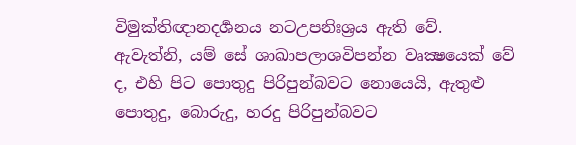විමුක්තිඥානදර්‍ශනය නටඋපනිඃශ්‍රය ඇති වේ.
ඇවැත්නි, යම් සේ ශාඛාපලාශවිපන්න වෘක්‍ෂයෙක් වේ ද, එහි පිට පොතුදු පිරිපුන්බවට නොයෙයි, ඇතුළු පොතුදු, බොරුදු, හරදු පිරිපුන්බවට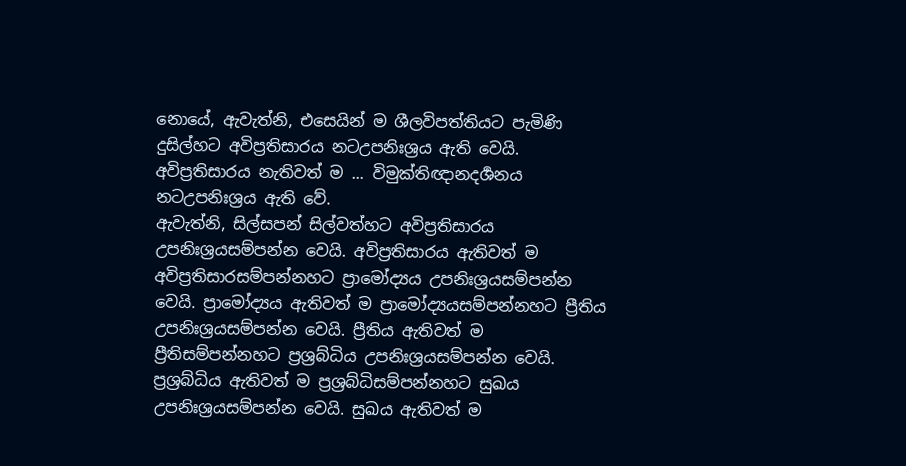නොයේ, ඇවැත්නි, එසෙයින් ම ශීලවිපත්තියට පැමිණි දුසිල්හට අවිප්‍රතිසාරය නටඋපනිඃශ්‍රය ඇති වෙයි. අවිප්‍රතිසාරය නැතිවත් ම ... විමුක්තිඥානදර්‍ශනය නටඋපනිඃශ්‍රය ඇති වේ.
ඇවැත්නි, සිල්සපන් සිල්වත්හට අවිප්‍රතිසාරය උපනිඃශ්‍රයසම්පන්න වෙයි. අවිප්‍රතිසාරය ඇතිවත් ම අවිප්‍රතිසාරසම්පන්නහට ප්‍රාමෝද්‍යය උපනිඃශ්‍රයසම්පන්න වෙයි. ප්‍රාමෝද්‍යය ඇතිවත් ම ප්‍රාමෝද්‍යයසම්පන්නහට ප්‍රීතිය උපනිඃශ්‍රයසම්පන්න වෙයි. ප්‍රීතිය ඇතිවත් ම ප්‍රීතිසම්පන්නහට ප්‍රශ්‍රබ්ධිය උපනිඃශ්‍රයසම්පන්න වෙයි. ප්‍රශ්‍රබ්ධිය ඇතිවත් ම ප්‍රශ්‍රබ්ධිසම්පන්නහට සුඛය උපනිඃශ්‍රයසම්පන්න වෙයි. සුඛය ඇතිවත් ම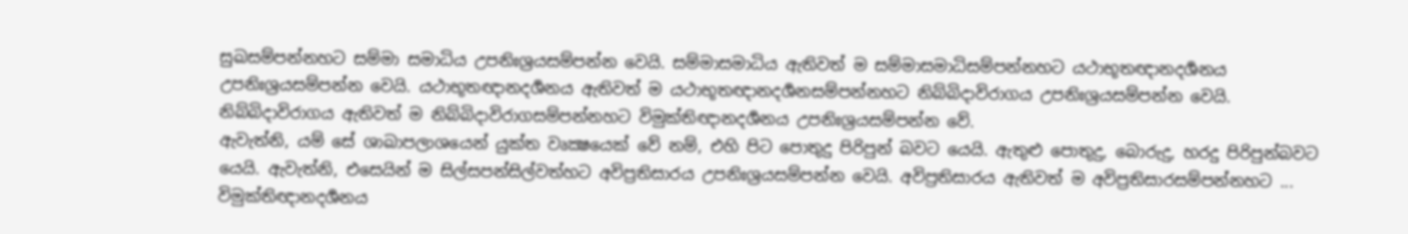සුඛසම්පන්නහට සම්මා සමාධිය උපනිඃශ්‍රයසම්පන්න වෙයි. සම්මාසමාධිය ඇතිවත් ම සම්මාසමාධිසම්පන්නහට යථාභූතඥානදර්‍ශනය උපනිඃශ්‍රයසම්පන්න වෙයි. යථාභූතඥානදර්‍ශනය ඇතිවත් ම යථාභූතඥානදර්‍ශනසම්පන්නහට නිබ්බිදාවිරාගය උපනිඃශ්‍රයසම්පන්න වෙයි. නිබ්බිදාවිරාගය ඇතිවත් ම නිබ්බිදාවිරාගසම්පන්නහට විමුක්තිඥානදර්‍ශනය උපනිඃශ්‍රයසම්පන්න වේ.
ඇවැත්නි, යම් සේ ශාඛාපලාශයෙන් යුක්ත වෘක්‍ෂයෙක් වේ නම්, එහි පිට පොතුදු පිරිපුන් බවට යෙයි. ඇතුළු පොතුදු, බොරුදු, හරදු පිරිපුන්බවට යෙයි. ඇවැත්නි, එසෙයින් ම සිල්සපන්සිල්වත්හට අවිප්‍රතිසාරය උපනිඃශ්‍රයසම්පන්න වෙයි. අවිප්‍රතිසාරය ඇතිවත් ම අවිප්‍රතිසාරසම්පන්නහට ... විමුක්තිඥානදර්‍ශනය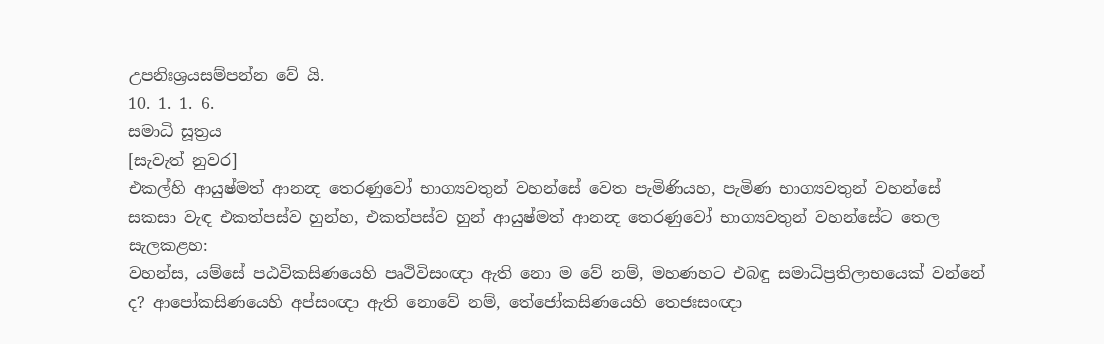උපනිඃශ්‍රයසම්පන්න වේ යි.
10. 1. 1. 6.
සමාධි සූත්‍රය
[සැවැත් නුවර]
එකල්හි ආයුෂ්මත් ආනන්‍ද තෙරණුවෝ භාග්‍යවතුන් වහන්සේ වෙත පැමිණියහ, පැමිණ භාග්‍යවතුන් වහන්සේ සකසා වැඳ එකත්පස්ව හුන්හ, එකත්පස්ව හුන් ආයුෂ්මත් ආනන්‍ද තෙරණුවෝ භාග්‍යවතුන් වහන්සේට තෙල සැලකළහ:
වහන්ස, යම්සේ පඨවිකසිණයෙහි පෘථිවිසංඥා ඇති නො ම වේ නම්, මහණහට එබඳු සමාධිප්‍රතිලාභයෙක් වන්නේ ද? ආපෝකසිණයෙහි අප්සංඥා ඇති නොවේ නම්, තේජෝකසිණයෙහි තෙජඃසංඥා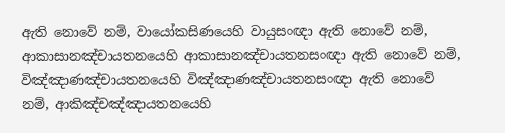ඇති නොවේ නම්, වායෝකසිණයෙහි වායුසංඥා ඇති නොවේ නම්, ආකාසානඤ්චායතනයෙහි ආකාසානඤ්චායතනසංඥා ඇති නොවේ නම්, විඤ්ඤාණඤ්චායතනයෙහි විඤ්ඤාණඤ්චායතනසංඥා ඇති නොවේ නම්, ආකිඤ්චඤ්ඤායතනයෙහි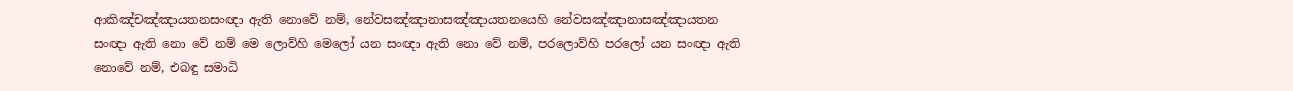ආකිඤ්චඤ්ඤායතනසංඥා ඇති නොවේ නම්, නේවසඤ්ඤානාසඤ්ඤායතනයෙහි නේවසඤ්ඤානාසඤ්ඤායතන සංඥා ඇති නො වේ නම් මෙ ලොව්හි මෙලෝ යන සංඥා ඇති නො වේ නම්, පරලොව්හි පරලෝ යන සංඥා ඇති නොවේ නම්, එබඳු සමාධි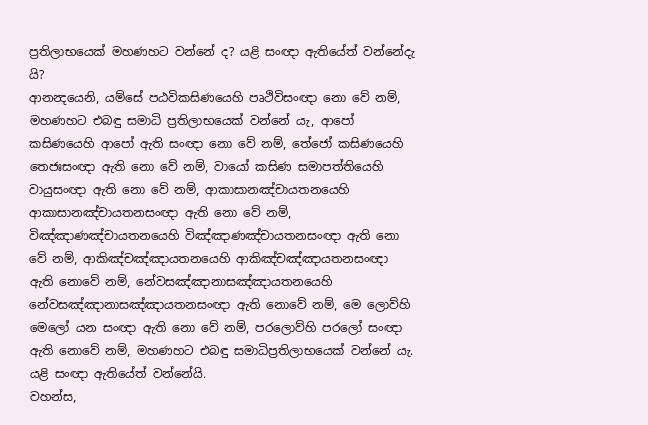ප්‍රතිලාභයෙක් මහණහට වන්නේ ද? යළි සංඥා ඇතියේත් වන්නේදැ යි?
ආනන්‍දයෙනි, යම්සේ පඨවිකසිණයෙහි පෘථිවිසංඥා නො වේ නම්, මහණහට එබඳු සමාධි ප්‍රතිලාභයෙක් වන්නේ යැ, ආපෝ කසිණයෙහි ආපෝ ඇති සංඥා නො වේ නම්, තේජෝ කසිණයෙහි තෙජඃසංඥා ඇති නො වේ නම්, වායෝ කසිණ සමාපත්තියෙහි වායුසංඥා ඇති නො වේ නම්, ආකාසානඤ්චායතනයෙහි ආකාසානඤ්චායතනසංඥා ඇති නො වේ නම්, විඤ්ඤාණඤ්චායතනයෙහි විඤ්ඤාණඤ්චායතනසංඥා ඇති නො වේ නම්, ආකිඤ්චඤ්ඤායතනයෙහි ආකිඤ්චඤ්ඤායතනසංඥා ඇති නොවේ නම්, නේවසඤ්ඤානාසඤ්ඤායතනයෙහි නේවසඤ්ඤානාසඤ්ඤායතනසංඥා ඇති නොවේ නම්, මෙ ලොව්හි මෙලෝ යන සංඥා ඇති නො වේ නම්, පරලොව්හි පරලෝ සංඥා ඇති නොවේ නම්, මහණහට එබඳු සමාධිප්‍රතිලාභයෙක් වන්නේ යැ. යළි සංඥා ඇතියේත් වන්නේයි.
වහන්ස,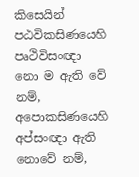කිසෙයින් පඨවිකසිණයෙහි පෘථිවිසංඥා නො ම ඇති වේ නම්, අපොකසිණයෙහි අප්සංඥා ඇති නොවේ නම්,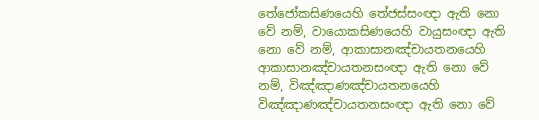තේජෝකසිණයෙහි තේජස්සංඥා ඇති නො වේ නම්, වායොකසිණයෙහි වායුසංඥා ඇති නො වේ නම්, ආකාසානඤ්චායතනයෙහි ආකාසානඤ්චායතනසංඥා ඇති නො වේ නම්, විඤ්ඤාණඤ්චායතනයෙහි විඤ්ඤාණඤ්චායතනසංඥා ඇති නො වේ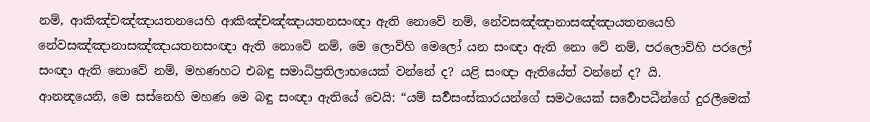නම්, ආකිඤ්චඤ්ඤායතනයෙහි ආකිඤ්චඤ්ඤායතනසංඥා ඇති නොවේ නම්, නේවසඤ්ඤානාසඤ්ඤායතනයෙහි නේවසඤ්ඤානාසඤ්ඤායතනසංඥා ඇති නොවේ නම්, මෙ ලොව්හි මෙලෝ යන සංඥා ඇති නො වේ නම්, පරලොව්හි පරලෝ සංඥා ඇති නොවේ නම්, මහණහට එබඳු සමාධිප්‍රතිලාභයෙක් වන්නේ ද? යළි සංඥා ඇතියේත් වන්නේ ද? යි.
ආනන්‍දයෙනි, මෙ සස්නෙහි මහණ මෙ බඳු සංඥා ඇතියේ වෙයි: “යම් සර්‍වසංස්කාරයන්ගේ සමථයෙක් සර්‍වොපධීන්ගේ දුරලීමෙක්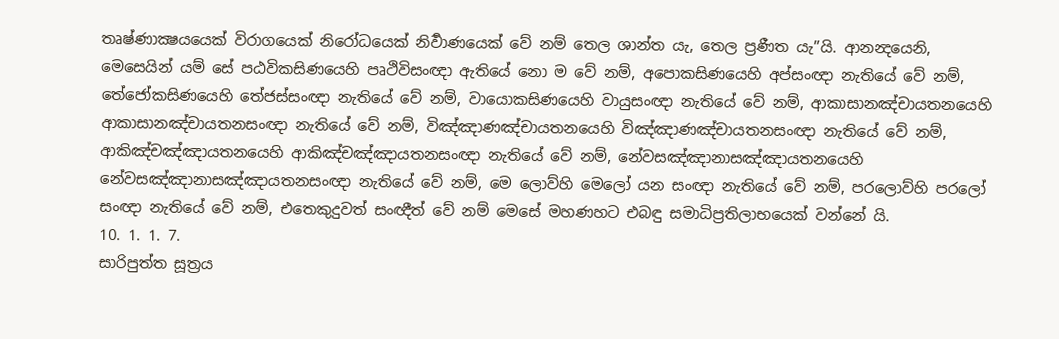තෘෂ්ණාක්‍ෂයයෙක් විරාගයෙක් නිරෝධයෙක් නිර්‍වාණයෙක් වේ නම් තෙල ශාන්ත යැ, තෙල ප්‍රණීත යැ”යි. ආනන්‍දයෙනි, මෙසෙයින් යම් සේ පඨවිකසිණයෙහි පෘථිවිසංඥා ඇතියේ නො ම වේ නම්, අපොකසිණයෙහි අප්සංඥා නැතියේ වේ නම්, තේජෝකසිණයෙහි තේජස්සංඥා නැතියේ වේ නම්, වායොකසිණයෙහි වායුසංඥා නැතියේ වේ නම්, ආකාසානඤ්චායතනයෙහි ආකාසානඤ්චායතනසංඥා නැතියේ වේ නම්, විඤ්ඤාණඤ්චායතනයෙහි විඤ්ඤාණඤ්චායතනසංඥා නැතියේ වේ නම්, ආකිඤ්චඤ්ඤායතනයෙහි ආකිඤ්චඤ්ඤායතනසංඥා නැතියේ වේ නම්, නේවසඤ්ඤානාසඤ්ඤායතනයෙහි නේවසඤ්ඤානාසඤ්ඤායතනසංඥා නැතියේ වේ නම්, මෙ ලොව්හි මෙලෝ යන සංඥා නැතියේ වේ නම්, පරලොව්හි පරලෝ සංඥා නැතියේ වේ නම්, එතෙකුදුවත් සංඥීත් වේ නම් මෙසේ මහණහට එබඳු සමාධිප්‍රතිලාභයෙක් වන්නේ යි.
10. 1. 1. 7.
සාරිපුත්ත සූත්‍රය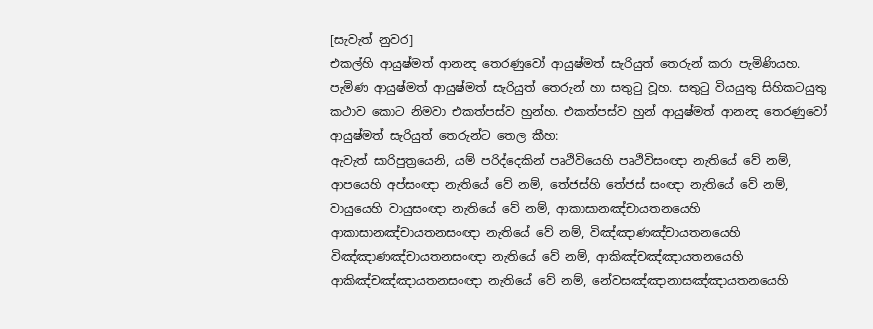[සැවැත් නුවර]
එකල්හි ආයුෂ්මත් ආනන්‍ද තෙරණුවෝ ආයුෂ්මත් සැරියුත් තෙරුන් කරා පැමිණියහ. පැමිණ ආයුෂ්මත් ආයුෂ්මත් සැරියුත් තෙරුන් හා සතුටු වූහ. සතුටු වියයුතු සිහිකටයුතු කථාව කොට නිමවා එකත්පස්ව හුන්හ. එකත්පස්ව හුන් ආයුෂ්මත් ආනන්‍ද තෙරණුවෝ ආයුෂ්මත් සැරියුත් තෙරුන්ට තෙල කීහ:
ඇවැත් සාරිපුත්‍රයෙනි, යම් පරිද්දෙකින් පෘථිවියෙහි පෘථිවිසංඥා නැතියේ වේ නම්, ආපයෙහි අප්සංඥා නැතියේ වේ නම්, තේජස්හි තේජස් සංඥා නැතියේ වේ නම්, වායුයෙහි වායුසංඥා නැතියේ වේ නම්, ආකාසානඤ්චායතනයෙහි ආකාසානඤ්චායතනසංඥා නැතියේ වේ නම්, විඤ්ඤාණඤ්චායතනයෙහි විඤ්ඤාණඤ්චායතනසංඥා නැතියේ වේ නම්, ආකිඤ්චඤ්ඤායතනයෙහි ආකිඤ්චඤ්ඤායතනසංඥා නැතියේ වේ නම්, නේවසඤ්ඤානාසඤ්ඤායතනයෙහි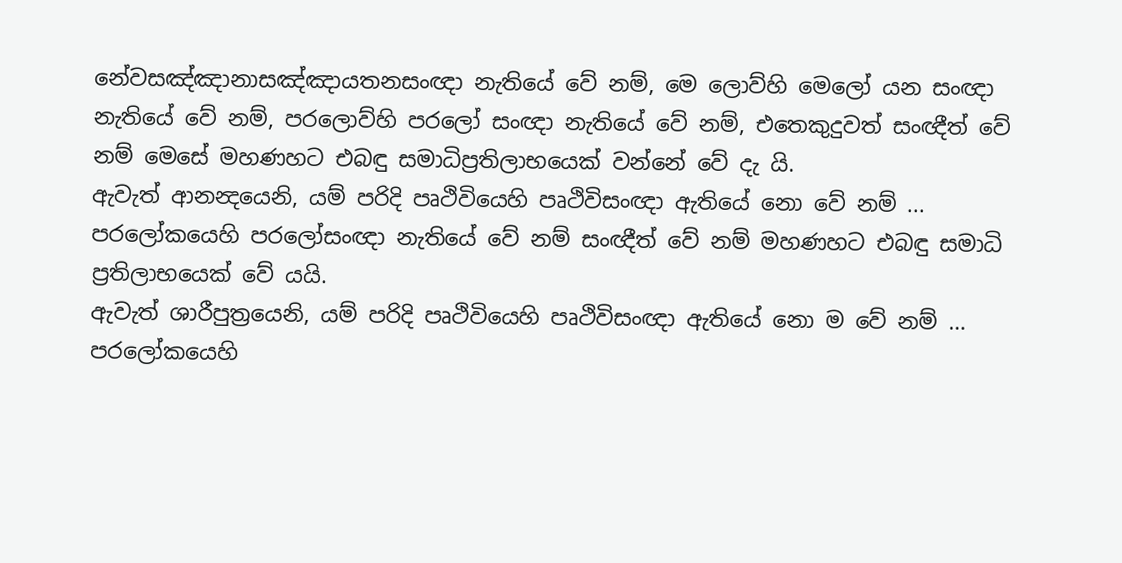නේවසඤ්ඤානාසඤ්ඤායතනසංඥා නැතියේ වේ නම්, මෙ ලොව්හි මෙලෝ යන සංඥා නැතියේ වේ නම්, පරලොව්හි පරලෝ සංඥා නැතියේ වේ නම්, එතෙකුදුවත් සංඥීත් වේ නම් මෙසේ මහණහට එබඳු සමාධිප්‍රතිලාභයෙක් වන්නේ වේ දැ යි.
ඇවැත් ආනන්‍දයෙනි, යම් පරිදි පෘථිවියෙහි පෘථිවිසංඥා ඇතියේ නො වේ නම් ... පරලෝකයෙහි පරලෝසංඥා නැතියේ වේ නම් සංඥීත් වේ නම් මහණහට එබඳු සමාධි ප්‍රතිලාභයෙක් වේ යයි.
ඇවැත් ශාරීපුත්‍රයෙනි, යම් පරිදි පෘථිවියෙහි පෘථිවිසංඥා ඇතියේ නො ම වේ නම් … පරලෝකයෙහි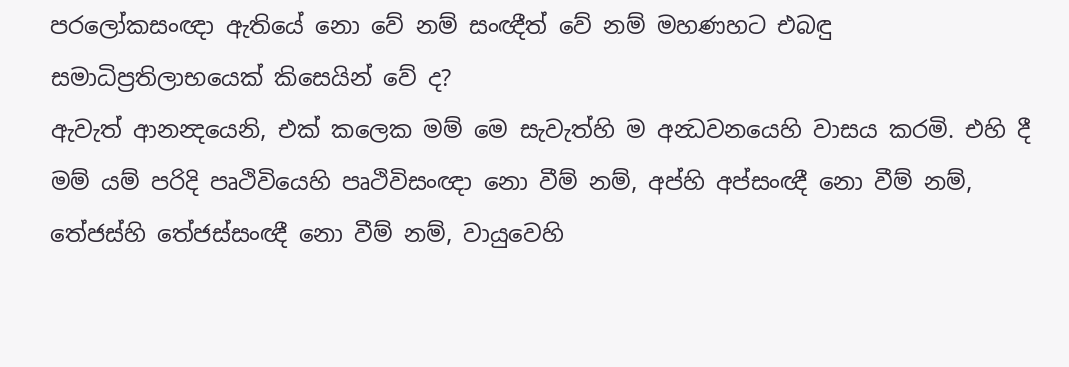පරලෝකසංඥා ඇතියේ නො වේ නම් සංඥීත් වේ නම් මහණහට එබඳු සමාධිප්‍රතිලාභයෙක් කිසෙයින් වේ ද?
ඇවැත් ආනන්‍දයෙනි, එක් කලෙක මම් මෙ සැවැත්හි ම අන්‍ධවනයෙහි වාසය කරමි. එහි දී මම් යම් පරිදි පෘථිවියෙහි පෘථිවිසංඥා නො වීම් නම්, අප්හි අප්සංඥී නො වීම් නම්, තේජස්හි තේජස්සංඥී නො වීම් නම්, වායුවෙහි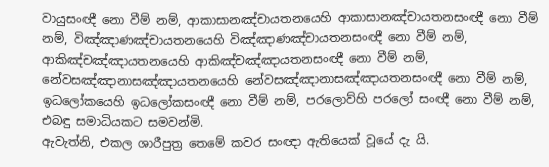වායුසංඥී නො වීම් නම්, ආකාසානඤ්චායතනයෙහි ආකාසානඤ්චායතනසංඥී නො වීම් නම්, විඤ්ඤාණඤ්චායතනයෙහි විඤ්ඤාණඤ්චායතනසංඥී නො වීම් නම්, ආකිඤ්චඤ්ඤායතනයෙහි ආකිඤ්චඤ්ඤායතනසංඥී නො වීම් නම්, නේවසඤ්ඤානාසඤ්ඤායතනයෙහි නේවසඤ්ඤානාසඤ්ඤායතනසංඥී නො වීම් නම්, ඉධලෝකයෙහි ඉධලෝකසංඥී නො වීම් නම්, පරලොව්හි පරලෝ සංඥී නො වීම් නම්, එබඳු සමාධියකට සමවන්මි.
ඇවැත්නි, එකල ශාරීපුත්‍ර තෙමේ කවර සංඥා ඇතියෙක් වූයේ දැ යි.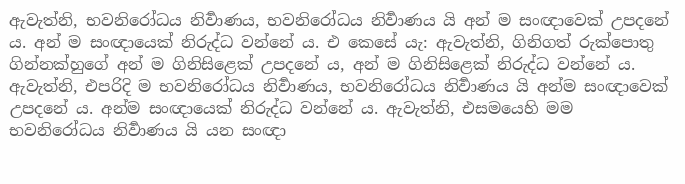ඇවැත්නි, භවනිරෝධය නිර්‍වාණය, භවනිරෝධය නිර්‍වාණය යි අන් ම සංඥාවෙක් උපදනේ ය. අන් ම සංඥායෙක් නිරුද්ධ වන්නේ ය. එ කෙසේ යැ: ඇවැත්නි, ගිනිගත් රුක්පොතු ගින්නක්හුගේ අන් ම ගිනිසිළෙක් උපදනේ ය, අන් ම ගිනිසිළෙක් නිරුද්ධ වන්නේ ය. ඇවැත්නි, එපරිදි ම භවනිරෝධය නිර්‍වාණය, භවනිරෝධය නිර්‍වාණය යි අන්ම සංඥාවෙක් උපදනේ ය. අන්ම සංඥායෙක් නිරුද්ධ වන්නේ ය. ඇවැත්නි, එසමයෙහි මම භවනිරෝධය නිර්‍වාණය යි යන සංඥා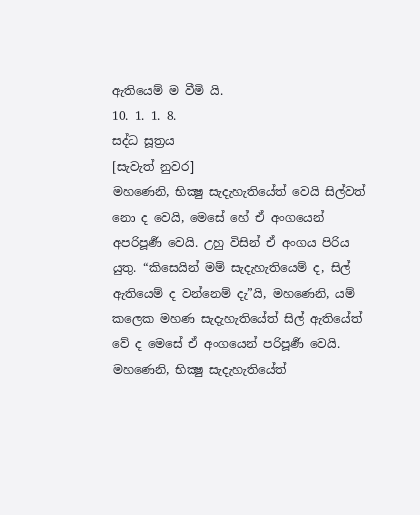ඇතියෙම් ම වීමි යි.
10. 1. 1. 8.
සද්ධ සූත්‍රය
[සැවැත් නුවර]
මහණෙනි, භික්‍ෂු සැදැහැතියේත් වෙයි සිල්වත් නො ද වෙයි, මෙසේ හේ ඒ අංගයෙන් අපරිපූර්‍ණ වෙයි. උහු විසින් ඒ අංගය පිරිය යුතු. “කිසෙයින් මම් සැදැහැතියෙම් ද, සිල් ඇතියෙම් ද වන්නෙම් දැ”යි, මහණෙනි, යම් කලෙක මහණ සැදැහැතියේත් සිල් ඇතියේත් වේ ද මෙසේ ඒ අංගයෙන් පරිපූර්‍ණ වෙයි.
මහණෙනි, භික්‍ෂු සැදැහැතියේත්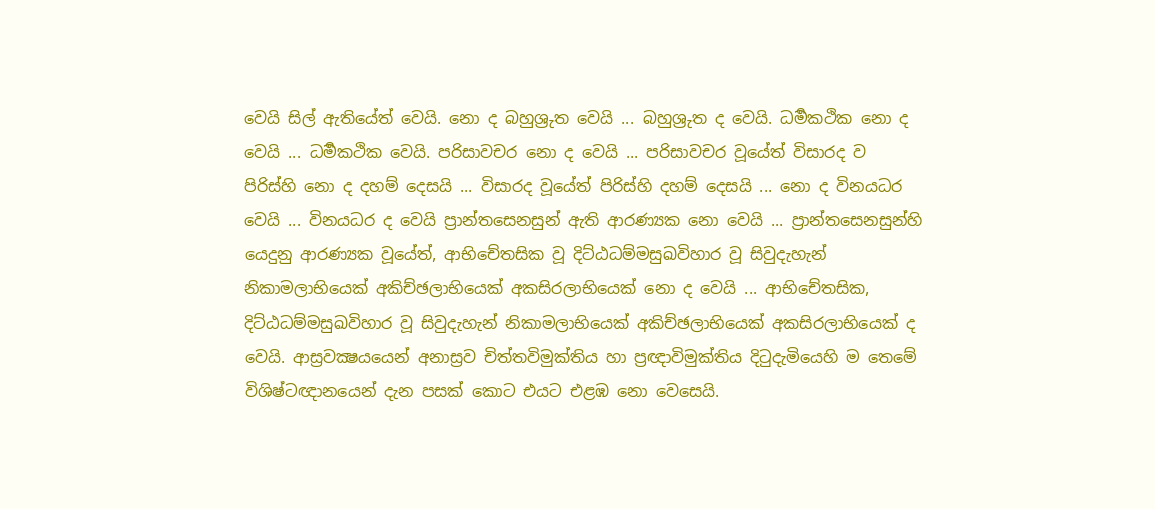වෙයි සිල් ඇතියේත් වෙයි. නො ද බහුශ්‍රුත වෙයි ... බහුශ්‍රුත ද වෙයි. ධර්‍මකථික නො ද වෙයි ... ධර්‍මකථික වෙයි. පරිසාවචර නො ද වෙයි ... පරිසාවචර වූයේත් විසාරද ව පිරිස්හි නො ද දහම් දෙසයි ... විසාරද වූයේත් පිරිස්හි දහම් දෙසයි ... නො ද විනයධර වෙයි ... විනයධර ද වෙයි ප්‍රාන්තසෙනසුන් ඇති ආරණ්‍යක නො වෙයි ... ප්‍රාන්තසෙනසුන්හි යෙදුනු ආරණ්‍යක වූයේත්, ආභිචේතසික වූ දිට්ඨධම්මසුඛවිහාර වූ සිවුදැහැන් නිකාමලාභියෙක් අකිච්ඡලාභියෙක් අකසිරලාභියෙක් නො ද වෙයි ... ආභිචේතසික, දිට්ඨධම්මසුඛවිහාර වූ සිවුදැහැන් නිකාමලාභියෙක් අකිච්ඡලාභියෙක් අකසිරලාභියෙක් ද වෙයි. ආස්‍රවක්‍ෂයයෙන් අනාස්‍රව චිත්තවිමුක්තිය හා ප්‍රඥාවිමුක්තිය දිටුදැමියෙහි ම තෙමේ විශිෂ්ටඥානයෙන් දැන පසක් කොට එයට එළඹ නො වෙසෙයි.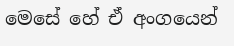මෙසේ හේ ඒ අංගයෙන්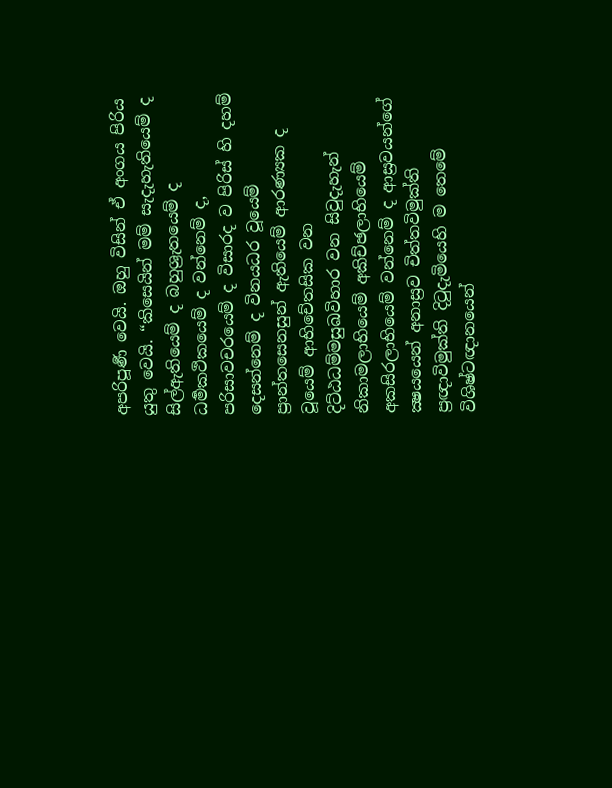අපරිපූර්‍ණ වෙයි. ඔහු විසින් ඒ අංගය පිරිය යුතු වෙයි. “කිසෙයින් මම් සැදැහැතියෙම් ද සිල්ඇතියෙම් ද බහුශ්‍රැතයෙම් ද ධර්‍මකථිකයෙම් ද වන්නෙම් ද, පරිසාවචරයෙම් ද විසාරද ව පිරිස් හි දහම් දෙසන්නෙම් ද විනයධර වූයෙම් ප්‍රාන්තසෙනසුන් ඇතියෙම් ආරණ්‍යක ද වූයෙම් ආභිචේතසික වන දිට්ඨධම්මසුඛවිහාර වන සිවුදැහැන් නිකාමලාභියෙම් අකිච්ඡලාභියෙම් අකසිරලාභියෙම් වන්නෙම් ද ආස්‍රවයන්ගේ ක්‍ෂයයෙන් අනාස්‍රව චිත්තවිමුක්ති ප්‍රඥාවිමුක්ති දිටුදැමියෙහි ම තෙමේ විශිෂ්ටඥානයෙන්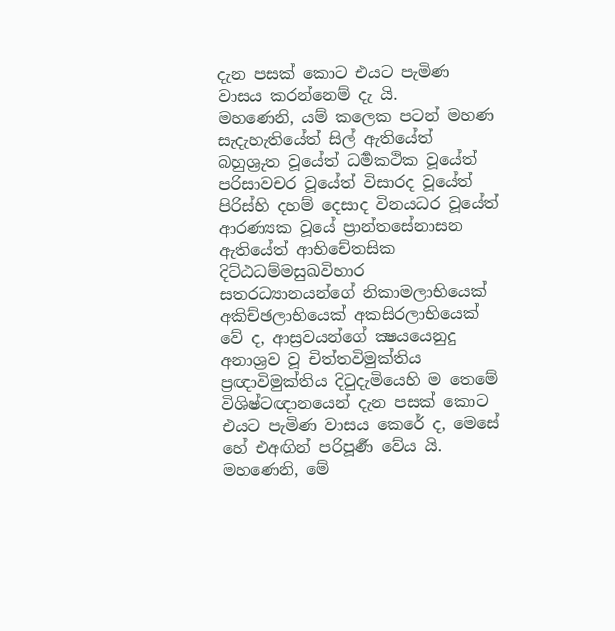දැන පසක් කොට එයට පැමිණ වාසය කරන්නෙම් දැ යි.
මහණෙනි, යම් කලෙක පටන් මහණ සැදැහැතියේත් සිල් ඇතියේත් බහුශ්‍රුත වූයේත් ධර්‍මකථික වූයේත් පරිසාවචර වූයේත් විසාරද වූයේත් පිරිස්හි දහම් දෙසාද විනයධර වූයේත් ආරණ්‍යක වූයේ ප්‍රාන්තසේනාසන ඇතියේත් ආභිචේතසික දිට්ඨධම්මසුඛවිහාර සතරධ්‍යානයන්ගේ නිකාමලාභියෙක් අකිච්ඡලාභියෙක් අකසිරලාභියෙක් වේ ද, ආස්‍රවයන්ගේ ක්‍ෂයයෙනුදු අනාශ්‍රව වූ චිත්තවිමුක්තිය ප්‍රඥාවිමුක්තිය දිටුදැමියෙහි ම තෙමේ විශිෂ්ටඥානයෙන් දැන පසක් කොට එයට පැමිණ වාසය කෙරේ ද, මෙසේ හේ එඅඟින් පරිපූර්‍ණ වේය යි.
මහණෙනි, මේ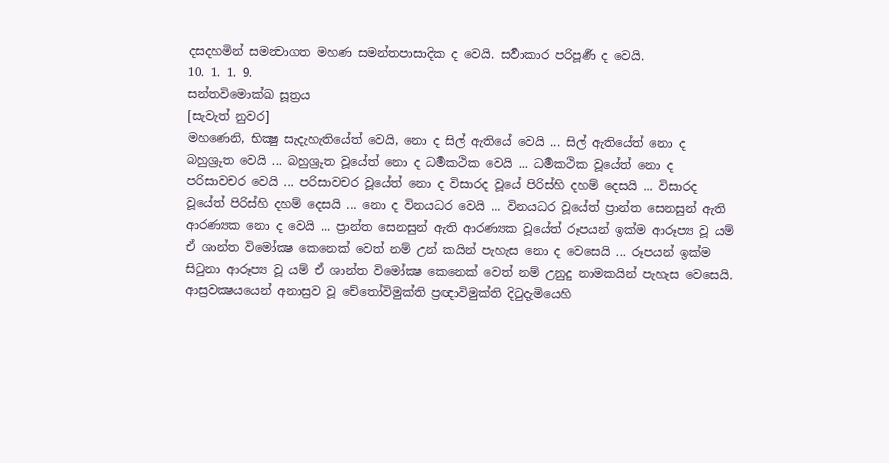දසදහමින් සමන්‍වාගත මහණ සමන්තපාසාදික ද වෙයි. සර්‍වාකාර පරිපූර්‍ණ ද වෙයි.
10. 1. 1. 9.
සන්තවිමොක්ඛ සූත්‍රය
[සැවැත් නුවර]
මහණෙනි, භික්‍ෂු සැදැහැතියේත් වෙයි, නො ද සිල් ඇතියේ වෙයි ... සිල් ඇතියේත් නො ද බහුශ්‍රුත වෙයි ... බහුශ්‍රුත වූයේත් නො ද ධර්‍මකථික වෙයි ... ධර්‍මකථික වූයේත් නො ද පරිසාවචර වෙයි ... පරිසාවචර වූයේත් නො ද විසාරද වූයේ පිරිස්හි දහම් දෙසයි ... විසාරද වූයේත් පිරිස්හි දහම් දෙසයි ... නො ද විනයධර වෙයි ... විනයධර වූයේත් ප්‍රාන්ත සෙනසුන් ඇති ආරණ්‍යක නො ද වෙයි ... ප්‍රාන්ත සෙනසුන් ඇති ආරණ්‍යක වූයේත් රූපයන් ඉක්ම ආරූප්‍ය වූ යම් ඒ ශාන්ත විමෝක්‍ෂ කෙනෙක් වෙත් නම් උන් කයින් පැහැස නො ද වෙසෙයි ... රූපයන් ඉක්ම සිටුනා ආරූප්‍ය වූ යම් ඒ ශාන්ත විමෝක්‍ෂ කෙනෙක් වෙත් නම් උනුදු නාමකයින් පැහැස වෙසෙයි. ආස්‍රවක්‍ෂයයෙන් අනාස්‍රව වූ චේතෝවිමුක්ති ප්‍රඥාවිමුක්ති දිටුදැමියෙහි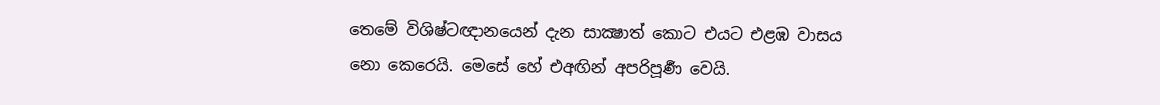තෙමේ විශිෂ්ටඥානයෙන් දැන සාක්‍ෂාත් කොට එයට එළඹ වාසය නො කෙරෙයි. මෙසේ හේ එඅඟින් අපරිපූර්‍ණ වෙයි.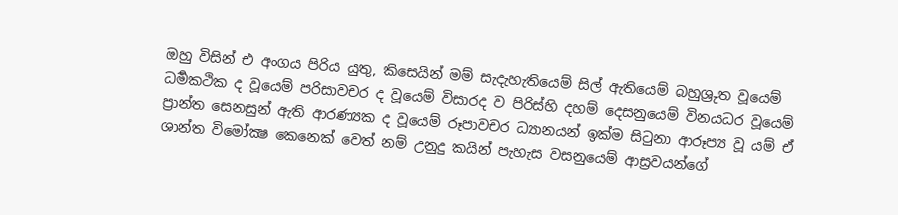ඔහු විසින් එ අංගය පිරිය යුතු, කිසෙයින් මම් සැදැහැතියෙම් සිල් ඇතියෙම් බහුශ්‍රුත වූයෙම් ධර්‍මකථික ද වූයෙම් පරිසාවචර ද වූයෙම් විසාරද ව පිරිස්හි දහම් දෙසනුයෙම් විනයධර වූයෙම් ප්‍රාන්ත සෙනසුන් ඇති ආරණ්‍යක ද වූයෙම් රූපාවචර ධ්‍යානයන් ඉක්ම සිටුනා ආරූප්‍ය වූ යම් ඒ ශාන්ත විමෝක්‍ෂ කෙනෙක් වෙත් නම් උනුදු කයින් පැහැස වසනුයෙම් ආස්‍රවයන්ගේ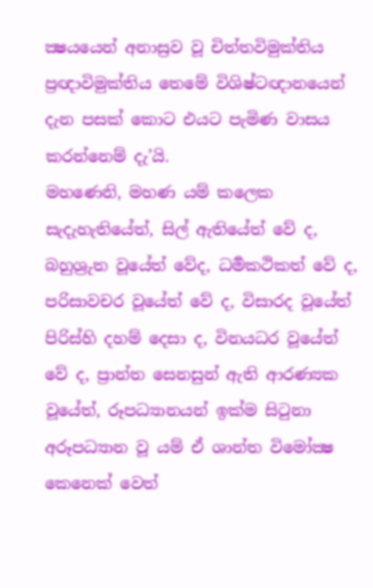ක්‍ෂයයෙන් අනාස්‍රව වූ චිත්තවිමුක්තිය ප්‍රඥාවිමුක්තිය තෙමේ විශිෂ්ටඥානයෙන් දැන පසක් කොට එයට පැමිණ වාසය කරන්නෙම් දැ’යි.
මහණෙනි, මහණ යම් කලෙක සැදැහැතියේත්, සිල් ඇතියේත් වේ ද, බහුශ්‍රුත වූයේත් වේද, ධර්‍මකථිකත් වේ ද, පරිසාවචර වූයේත් වේ ද, විසාරද වූයේත් පිරිස්හි දහම් දෙසා ද, විනයධර වූයේත් වේ ද, ප්‍රාන්ත සෙනසුන් ඇති ආරණ්‍යක වූයේත්, රූපධ්‍යානයන් ඉක්ම සිටුනා අරූපධ්‍යාන වූ යම් ඒ ශාන්ත විමෝක්‍ෂ කෙනෙක් වෙත්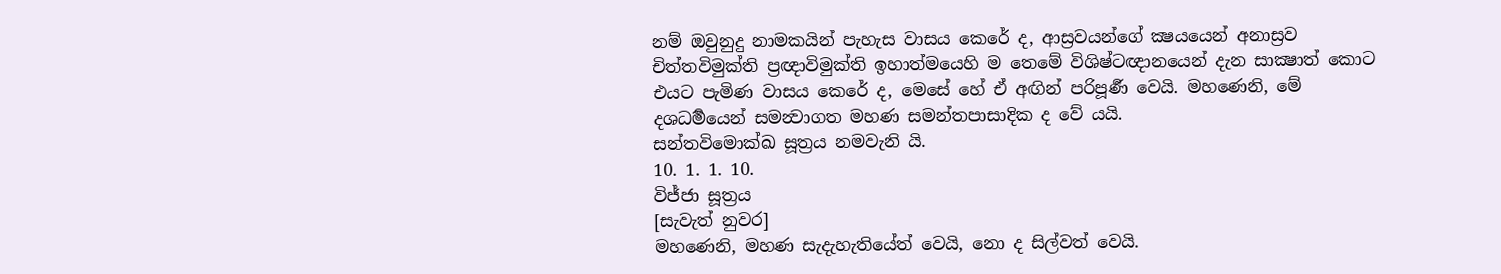නම් ඔවුනුදු නාමකයින් පැහැස වාසය කෙරේ ද, ආස්‍රවයන්ගේ ක්‍ෂයයෙන් අනාස්‍රව චිත්තවිමුක්ති ප්‍රඥාවිමුක්ති ඉහාත්මයෙහි ම තෙමේ විශිෂ්ටඥානයෙන් දැන සාක්‍ෂාත් කොට එයට පැමිණ වාසය කෙරේ ද, මෙසේ හේ ඒ අඟින් පරිපූර්‍ණ වෙයි. මහණෙනි, මේ දශධර්‍මයෙන් සමන්‍වාගත මහණ සමන්තපාසාදික ද වේ යයි.
සන්තවිමොක්ඛ සූත්‍රය නමවැනි යි.
10. 1. 1. 10.
විජ්ජා සූත්‍රය
[සැවැත් නුවර]
මහණෙනි, මහණ සැදැහැතියේත් වෙයි, නො ද සිල්වත් වෙයි.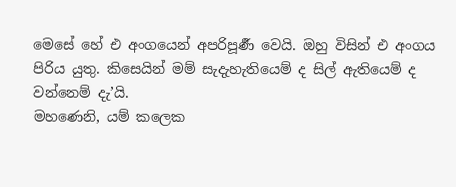මෙසේ හේ එ අංගයෙන් අපරිපූර්‍ණ වෙයි. ඔහු විසින් එ අංගය පිරිය යුතු. කිසෙයින් මම් සැදැහැතියෙම් ද සිල් ඇතියෙම් ද වන්නෙම් දැ’යි.
මහණෙනි, යම් කලෙක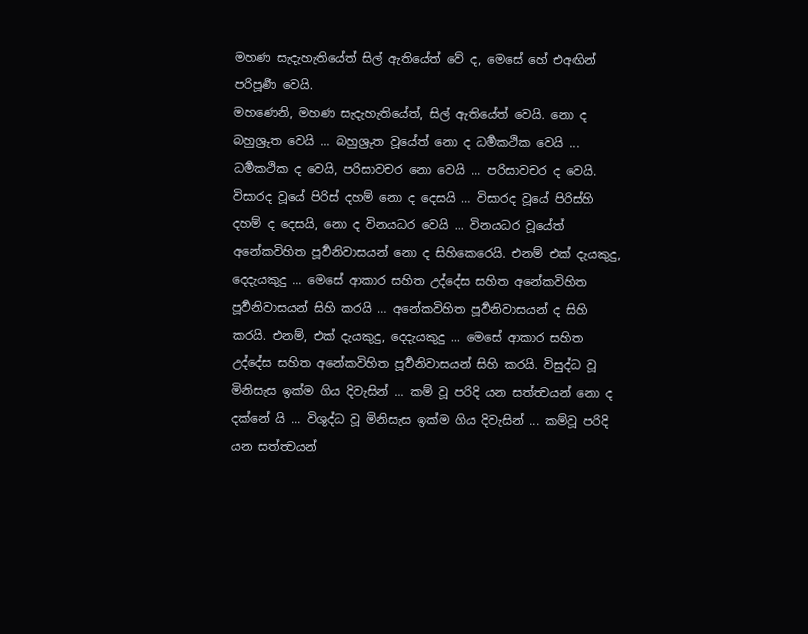මහණ සැදැහැතියේත් සිල් ඇතියේත් වේ ද, මෙසේ හේ එඅඟින් පරිපූර්‍ණ වෙයි.
මහණෙනි, මහණ සැදැහැතියේත්, සිල් ඇතියේත් වෙයි. නො ද බහුශ්‍රුත වෙයි ... බහුශ්‍රුත වූයේත් නො ද ධර්‍මකථික වෙයි ... ධර්‍මකථික ද වෙයි, පරිසාවචර නො වෙයි ... පරිසාවචර ද වෙයි. විසාරද වූයේ පිරිස් දහම් නො ද දෙසයි … විසාරද වූයේ පිරිස්හි දහම් ද දෙසයි, නො ද විනයධර වෙයි ... විනයධර වූයේත් අනේකවිහිත පූර්‍වනිවාසයන් නො ද සිහිකෙරෙයි. එනම් එක් දැයකුදු, දෙදැයකුදු ... මෙසේ ආකාර සහිත උද්දේස සහිත අනේකවිහිත පූර්‍වනිවාසයන් සිහි කරයි … අනේකවිහිත පූර්‍වනිවාසයන් ද සිහි කරයි. එනම්, එක් දැයකුදු, දෙදැයකුදු ... මෙසේ ආකාර සහිත උද්දේස සහිත අනේකවිහිත පූර්‍වනිවාසයන් සිහි කරයි. විසුද්ධ වූ මිනිසැස ඉක්ම ගිය දිවැසින් ... කම් වූ පරිදි යන සත්ත්‍වයන් නො ද දක්නේ යි ... විශුද්ධ වූ මිනිසැස ඉක්ම ගිය දිවැසින් ... කම්වූ පරිදි යන සත්ත්‍වයන්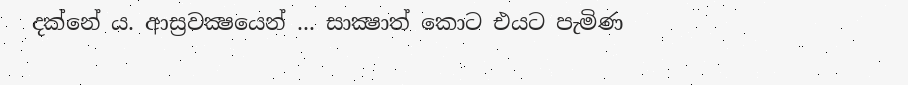දක්නේ ය. ආස්‍රවක්‍ෂයෙන් ... සාක්‍ෂාත් කොට එයට පැමිණ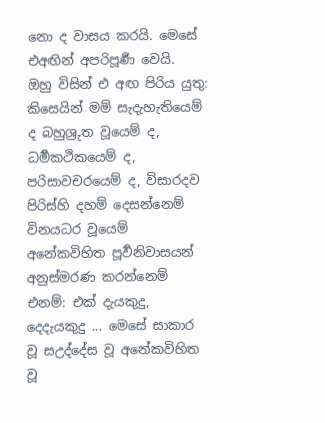නො ද වාසය කරයි. මෙසේ එඅඟින් අපරිපූර්‍ණ වෙයි.
ඔහු විසින් එ අඟ පිරිය යුතු: කිසෙයින් මම් සැදැහැතියෙම් ද බහුශ්‍රුත වූයෙම් ද, ධර්‍මකථිකයෙම් ද, පරිසාවචරයෙම් ද, විසාරදව පිරිස්හි දහම් දෙසන්නෙම් විනයධර වූයෙම් අනේකවිහිත පූර්‍වනිවාසයන් අනුස්මරණ කරන්නෙම් එනම්: එක් දැයකුදු, දෙදැයකුදු ... මෙසේ සාකාර වූ සඋද්දේස වූ අනේකවිහිත වූ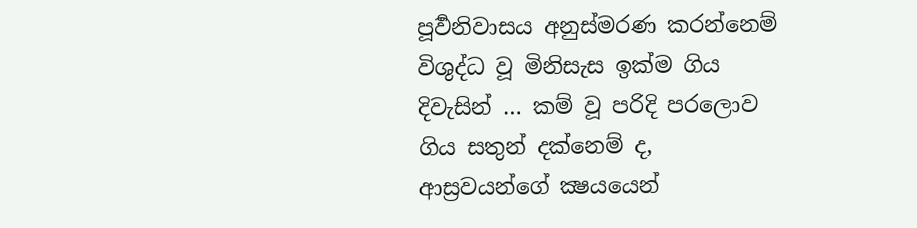පූර්‍වනිවාසය අනුස්මරණ කරන්නෙම් විශුද්ධ වූ මිනිසැස ඉක්ම ගිය දිවැසින් … කම් වූ පරිදි පරලොව ගිය සතුන් දක්නෙම් ද, ආස්‍රවයන්ගේ ක්‍ෂයයෙන්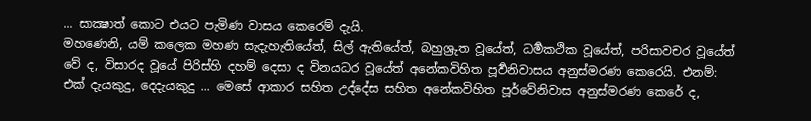... සාක්‍ෂාත් කොට එයට පැමිණ වාසය කෙරෙම් දැයි.
මහණෙනි, යම් කලෙක මහණ සැදැහැතියේත්, සිල් ඇතියේත්, බහුශ්‍රුත වූයේත්, ධර්‍මකථික වූයේත්, පරිසාවචර වූයේත් වේ ද, විසාරද වූයේ පිරිස්හි දහම් දෙසා ද විනයධර වූයේත් අනේකවිහිත පූර්‍වනිවාසය අනුස්මරණ කෙරෙයි. එනම්: එක් දැයකුදු, දෙදැයකුදු ... මෙසේ ආකාර සහිත උද්දේස සහිත අනේකවිහිත පූර්වේනිවාස අනුස්මරණ කෙරේ ද,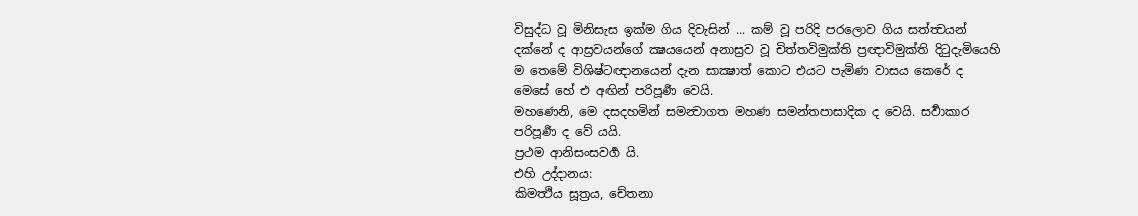විසුද්ධ වූ මිනිසැස ඉක්ම ගිය දිවැසින් ... කම් වූ පරිදි පරලොව ගිය සත්ත්‍වයන් දක්නේ ද ආස්‍රවයන්ගේ ක්‍ෂයයෙන් අනාස්‍රව වූ චිත්තවිමුක්ති ප්‍රඥාවිමුක්ති දිටුදැමියෙහි ම තෙමේ විශිෂ්ටඥානයෙන් දැන සාක්‍ෂාත් කොට එයට පැමිණ වාසය කෙරේ ද මෙසේ හේ එ අඟින් පරිපූර්‍ණ වෙයි.
මහණෙනි, මෙ දසදහමින් සමන්‍වාගත මහණ සමන්තපාසාදික ද වෙයි. සර්‍වාකාර පරිපූර්‍ණ ද වේ යයි.
ප්‍රථම ආනිසංසවර්‍ග යි.
එහි උද්දානය:
කිමත්‍ථිය සූත්‍රය, චේතනා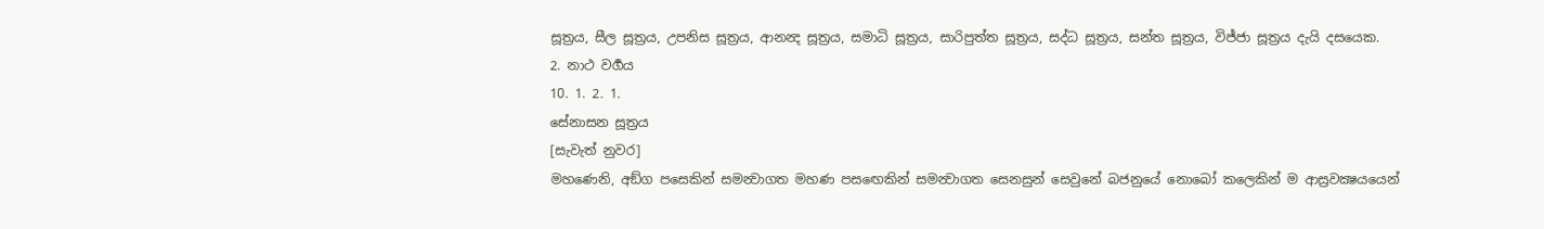සූත්‍රය, සීල සූත්‍රය, උපනිස සූත්‍රය, ආනන්‍ද සූත්‍රය, සමාධි සූත්‍රය, සාරිපුත්ත සූත්‍රය, සද්ධ සූත්‍රය, සන්ත සූත්‍රය, විජ්ජා සූත්‍රය දැයි දසයෙක.
2. නාථ වර්‍ගය
10. 1. 2. 1.
සේනාසන සූත්‍රය
[සැවැත් නුවර]
මහණෙනි, අඞ්ග පසෙකින් සමන්‍වාගත මහණ පසඟෙකින් සමන්‍වාගත සෙනසුන් සෙවුනේ බජනුයේ නොබෝ කලෙකින් ම ආස්‍රවක්‍ෂයයෙන්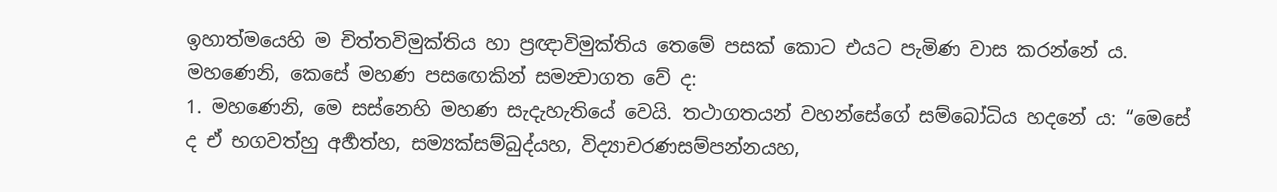ඉහාත්මයෙහි ම චිත්තවිමුක්තිය හා ප්‍රඥාවිමුක්තිය තෙමේ පසක් කොට එයට පැමිණ වාස කරන්නේ ය.
මහණෙනි, කෙසේ මහණ පසඟෙකින් සමන්‍වාගත වේ ද:
1. මහණෙනි, මෙ සස්නෙහි මහණ සැදැහැතියේ වෙයි. තථාගතයන් වහන්සේගේ සම්බෝධිය හදනේ ය: “මෙසේ ද ඒ භගවත්හු අර්‍හත්හ, සම්‍යක්සම්බුද්යහ, විද්‍යාචරණසම්පන්නයහ,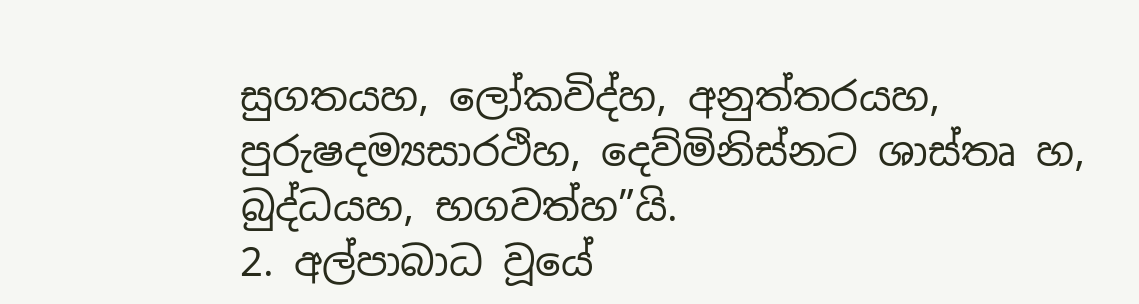සුගතයහ, ලෝකවිද්හ, අනුත්තරයහ, පුරුෂදම්‍යසාරථිහ, දෙව්මිනිස්නට ශාස්තෘ හ, බුද්ධයහ, භගවත්හ”යි.
2. අල්පාබාධ වූයේ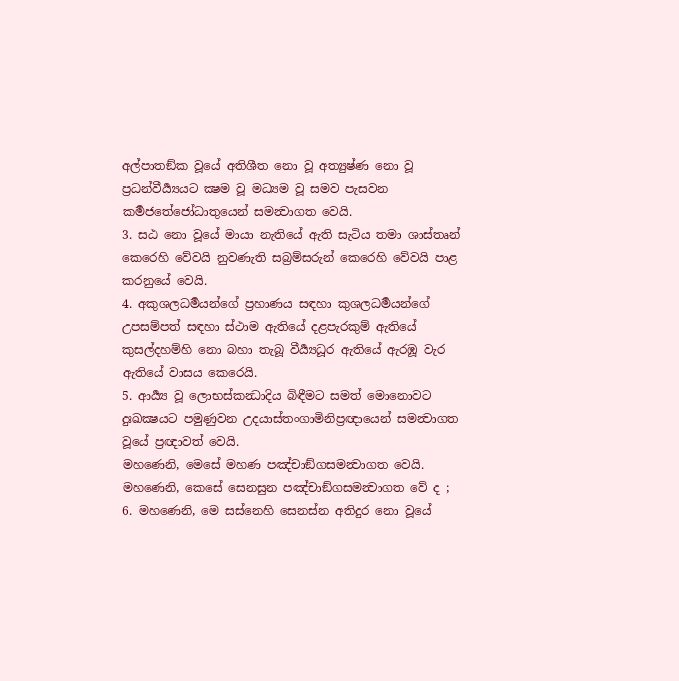අල්පාතඞ්ක වූයේ අතිශීත නො වූ අත්‍යුෂ්ණ නො වූ ප්‍රධන්වීර්‍ය්‍යයට ක්‍ෂම වූ මධ්‍යම වූ සමව පැසවන කර්‍මජතේජෝධාතුයෙන් සමන්‍වාගත වෙයි.
3. සඨ නො වූයේ මායා නැතියේ ඇති සැටිය තමා ශාස්තෘන් කෙරෙහි වේවයි නුවණැති සබ්‍රම්සරුන් කෙරෙහි වේවයි පාළ කරනුයේ වෙයි.
4. අකුශලධර්‍මයන්ගේ ප්‍රහාණය සඳහා කුශලධර්‍මයන්ගේ උපසම්පත් සඳහා ස්ථාම ඇතියේ දළපැරකුම් ඇතියේ කුසල්දහම්හි නො බහා තැබූ වීර්‍ය්‍යධූර ඇතියේ ඇරඹූ වැර ඇතියේ වාසය කෙරෙයි.
5. ආර්‍ය්‍ය වූ ලොභස්කන්‍ධාදිය බිඳීමට සමත් මොනොවට දුඃඛක්‍ෂයට පමුණුවන උදයාස්තංගාමිනිප්‍රඥායෙන් සමන්‍වාගත වූයේ ප්‍රඥාවත් වෙයි.
මහණෙනි, මෙසේ මහණ පඤ්චාඞ්ගසමන්‍වාගත වෙයි.
මහණෙනි, කෙසේ සෙනසුන පඤ්චාඞ්ගසමන්‍වාගත වේ ද ;
6. මහණෙනි, මෙ සස්නෙහි සෙනස්න අතිදුර නො වූයේ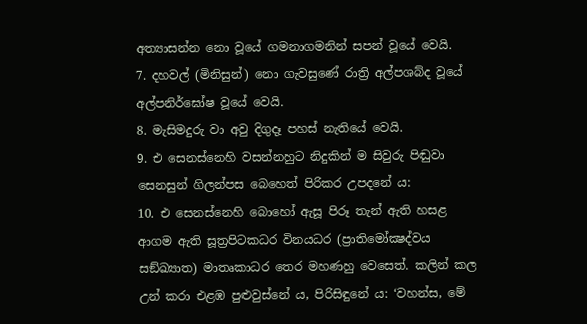අත්‍යාසන්න නො වූයේ ගමනාගමනින් සපන් වූයේ වෙයි.
7. දහවල් (මිනිසුන්) නො ගැවසුණේ රාත්‍රි අල්පශබ්ද වූයේ අල්පනිර්ඝෝෂ වූයේ වෙයි.
8. මැසිමදුරු වා අවු දිගුදෑ පහස් නැතියේ වෙයි.
9. එ සෙනස්නෙහි වසන්නහුට නිදුකින් ම සිවුරු පිඬුවා සෙනසුන් ගිලන්පස බෙහෙත් පිරිකර උපදනේ ය:
10. එ සෙනස්නෙහි බොහෝ ඇසූ පිරූ තැන් ඇති හසළ ආගම ඇති සූත්‍රපිටකධර විනයධර (ප්‍රාතිමෝක්‍ෂද්වය සඞ්ඛ්‍යාත) මාතෘකාධර තෙර මහණහු වෙසෙත්. කලින් කල උන් කරා එළඹ පුළුවුස්නේ ය, පිරිසිඳුනේ ය: ‘වහන්ස, මේ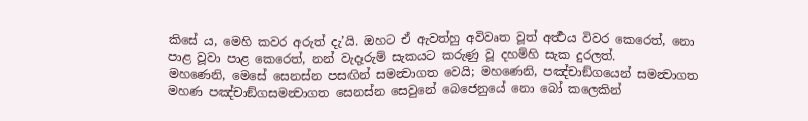කිසේ ය, මෙහි කවර අරුත් දැ’යි. ඔහට ඒ ඇවත්හු අවිවෘත වූත් අර්‍ත්‍ථය විවර කෙරෙත්, නො පාළ වූවා පාළ කෙරෙත්, නන් වැදෑරුම් සැකයට කරුණු වූ දහම්හි සැක දුරලත්.
මහණෙනි, මෙසේ සෙනස්න පසඟින් සමන්‍වාගත වෙයි; මහණෙනි, පඤ්චාඞ්ගයෙන් සමන්‍වාගත මහණ පඤ්චාඞ්ගසමන්‍වාගත සෙනස්න සෙවුනේ බෙජෙනුයේ නො බෝ කලෙකින්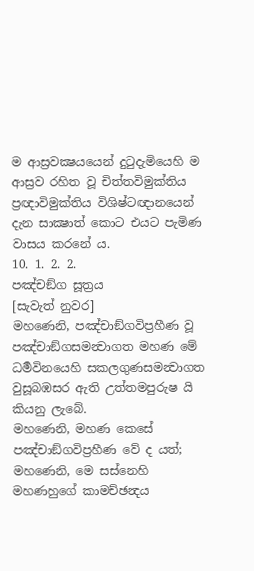ම ආස්‍රවක්‍ෂයයෙන් දුටුදැමියෙහි ම ආස්‍රව රහිත වූ චිත්තවිමුක්තිය ප්‍රඥාවිමුක්තිය විශිෂ්ටඥානයෙන් දැන සාක්‍ෂාත් කොට එයට පැමිණ වාසය කරනේ ය.
10. 1. 2. 2.
පඤ්චඞ්ග සූත්‍රය
[සැවැත් නුවර]
මහණෙනි, පඤ්චාඞ්ගවිප්‍රහීණ වූ පඤ්චාඞ්ගසමන්‍වාගත මහණ මේ ධර්‍මවිනයෙහි සකලගුණසමන්‍වාගත වුසූබඹසර ඇති උත්තමපුරුෂ යි කියනු ලැබේ.
මහණෙනි, මහණ කෙසේ පඤ්චාඞ්ගවිප්‍රහීණ වේ ද යත්;
මහණෙනි, මෙ සස්නෙහි මහණහුගේ කාමච්ඡන්‍දය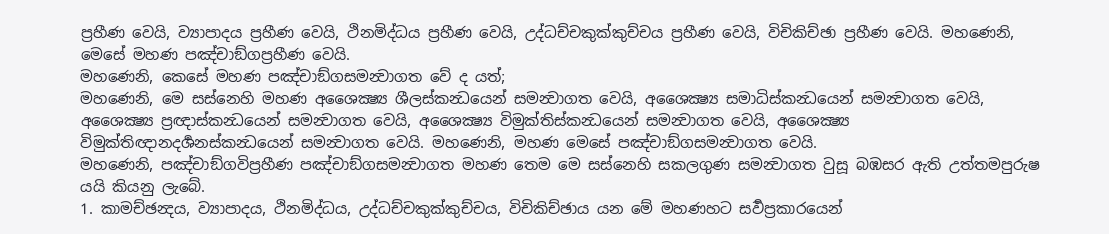ප්‍රහීණ වෙයි, ව්‍යාපාදය ප්‍රහීණ වෙයි, ථිනමිද්ධය ප්‍රහීණ වෙයි, උද්ධච්චකුක්කුච්චය ප්‍රහීණ වෙයි, විචිකිච්ඡා ප්‍රහීණ වෙයි. මහණෙනි, මෙසේ මහණ පඤ්චාඞ්ගප්‍රහීණ වෙයි.
මහණෙනි, කෙසේ මහණ පඤ්චාඞ්ගසමන්‍වාගත වේ ද යත්;
මහණෙනි, මෙ සස්නෙහි මහණ අශෛක්‍ෂ්‍ය ශීලස්කන්‍ධයෙන් සමන්‍වාගත වෙයි, අශෛක්‍ෂ්‍ය සමාධිස්කන්‍ධයෙන් සමන්‍වාගත වෙයි, අශෛක්‍ෂ්‍ය ප්‍රඥාස්කන්‍ධයෙන් සමන්‍වාගත වෙයි, අශෛක්‍ෂ්‍ය විමුක්තිස්කන්‍ධයෙන් සමන්‍වාගත වෙයි, අශෛක්‍ෂ්‍ය විමුක්තිඥානදර්‍ශනස්කන්‍ධයෙන් සමන්‍වාගත වෙයි. මහණෙනි, මහණ මෙසේ පඤ්චාඞ්ගසමන්‍වාගත වෙයි.
මහණෙනි, පඤ්චාඞ්ගවිප්‍රහීණ පඤ්චාඞ්ගසමන්‍වාගත මහණ තෙම මෙ සස්නෙහි සකලගුණ සමන්‍වාගත වුසූ බඹසර ඇති උත්තමපුරුෂ යයි කියනු ලැබේ.
1. කාමච්ඡන්‍දය, ව්‍යාපාදය, ථිනමිද්ධය, උද්ධච්චකුක්කුච්චය, විචිකිච්ඡාය යන මේ මහණහට සර්‍වප්‍රකාරයෙන්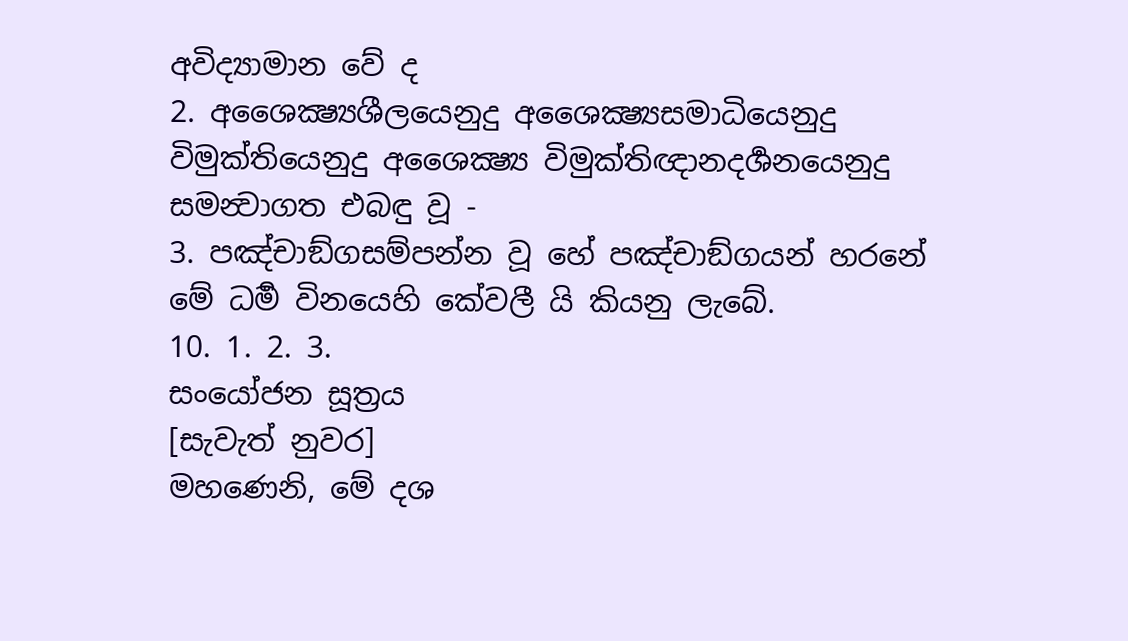අවිද්‍යාමාන වේ ද
2. අශෛක්‍ෂ්‍යශීලයෙනුදු අශෛක්‍ෂ්‍යසමාධියෙනුදු විමුක්තියෙනුදු අශෛක්‍ෂ්‍ය විමුක්තිඥානදර්‍ශනයෙනුදු සමන්‍වාගත එබඳු වූ -
3. පඤ්චාඞ්ගසම්පන්න වූ හේ පඤ්චාඞ්ගයන් හරනේ මේ ධර්‍ම විනයෙහි කේවලී යි කියනු ලැබේ.
10. 1. 2. 3.
සංයෝජන සූත්‍රය
[සැවැත් නුවර]
මහණෙනි, මේ දශ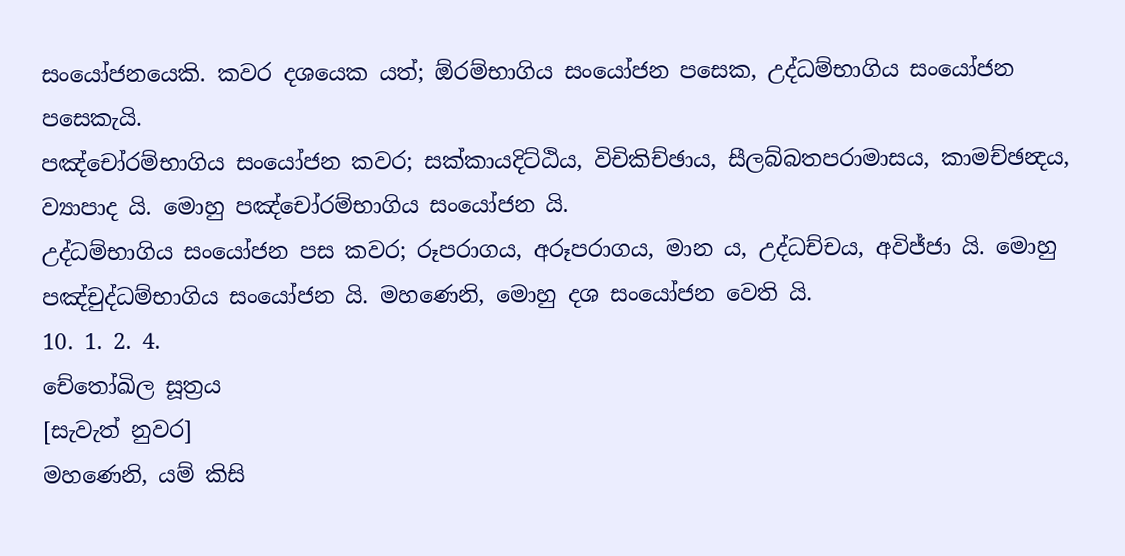සංයෝජනයෙකි. කවර දශයෙක යත්; ඕරම්භාගිය සංයෝජන පසෙක, උද්ධම්භාගිය සංයෝජන පසෙකැයි.
පඤ්චෝරම්භාගිය සංයෝජන කවර; සක්කායදිට්ඨිය, විචිකිච්ඡාය, සීලබ්බතපරාමාසය, කාමච්ඡන්‍දය, ව්‍යාපාද යි. මොහු පඤ්චෝරම්භාගිය සංයෝජන යි.
උද්ධම්භාගිය සංයෝජන පස කවර; රූපරාගය, අරූපරාගය, මාන ය, උද්ධච්චය, අවිජ්ජා යි. මොහු පඤ්චුද්ධම්භාගිය සංයෝජන යි. මහණෙනි, මොහු දශ සංයෝජන වෙති යි.
10. 1. 2. 4.
චේතෝඛිල සූත්‍රය
[සැවැත් නුවර]
මහණෙනි, යම් කිසි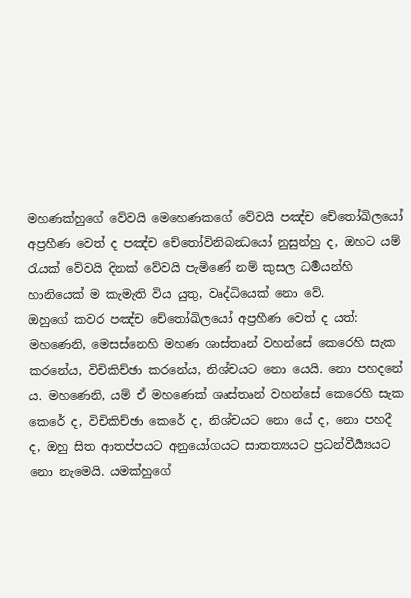මහණක්හුගේ වේවයි මෙහෙණකගේ වේවයි පඤ්ච චේතෝඛිලයෝ අප්‍රහීණ වෙත් ද පඤ්ච චේතෝවිනිබන්‍ධයෝ නුසුන්හු ද, ඔහට යම් රැයක් වේවයි දිනක් වේවයි පැමිණේ නම් කුසල ධර්‍මයන්හි හානියෙක් ම කැමැති විය යුතු, වෘද්ධියෙක් නො වේ.
ඔහුගේ කවර පඤ්ච චේතෝඛිලයෝ අප්‍රහීණ වෙත් ද යත්:
මහණෙනි, මෙසස්නෙහි මහණ ශාස්තෘන් වහන්සේ කෙරෙහි සැක කරනේය, විචිකිච්ඡා කරනේය, නිශ්චයට නො යෙයි. නො පහදනේ ය. මහණෙනි, යම් ඒ මහණෙක් ශෘස්තෘන් වහන්සේ කෙරෙහි සැක කෙරේ ද, විචිකිච්ඡා කෙරේ ද, නිශ්චයට නො යේ ද, නො පහදී ද, ඔහු සිත ආතප්පයට අනුයෝගයට සාතත්‍යයට ප්‍රධන්වීර්‍ය්‍යයට නො නැමෙයි. යමක්හුගේ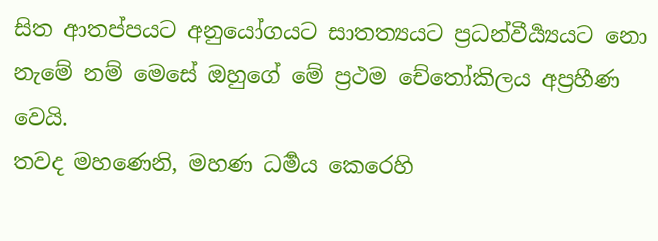සිත ආතප්පයට අනුයෝගයට සාතත්‍යයට ප්‍රධන්වීර්‍ය්‍යයට නො නැමේ නම් මෙසේ ඔහුගේ මේ ප්‍රථම චේතෝකිලය අප්‍රහීණ වෙයි.
තවද මහණෙනි, මහණ ධර්‍මය කෙරෙහි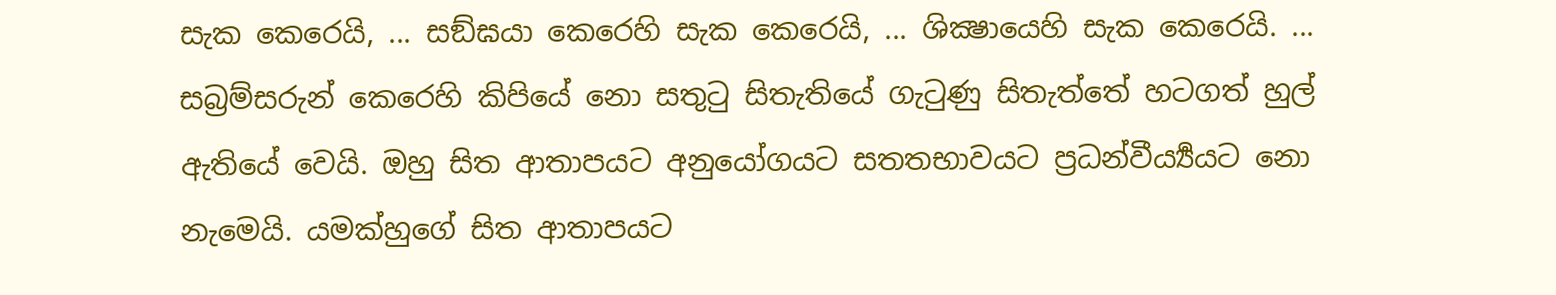සැක කෙරෙයි, ... සඞ්ඝයා කෙරෙහි සැක කෙරෙයි, ... ශික්‍ෂායෙහි සැක කෙරෙයි. ... සබ්‍රම්සරුන් කෙරෙහි කිපියේ නො සතුටු සිතැතියේ ගැටුණු සිතැත්තේ හටගත් හුල් ඇතියේ වෙයි. ඔහු සිත ආතාපයට අනුයෝගයට සතතභාවයට ප්‍රධන්වීර්‍ය්‍යයට නො නැමෙයි. යමක්හුගේ සිත ආතාපයට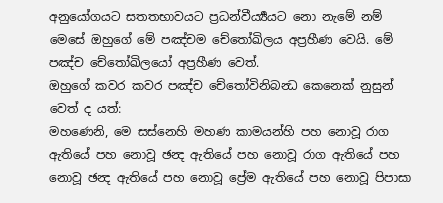අනුයෝගයට සතතභාවයට ප්‍රධන්වීර්‍ය්‍යයට නො නැමේ නම් මෙසේ ඔහුගේ මේ පඤ්චම චේතෝඛිලය අප්‍රහීණ වෙයි. මේ පඤ්ච චේතෝඛිලයෝ අප්‍රහීණ වෙත්.
ඔහුගේ කවර කවර පඤ්ච චේතෝවිනිබන්‍ධ කෙනෙක් නුසුන් වෙත් ද යත්:
මහණෙනි, මෙ සස්නෙහි මහණ කාමයන්හි පහ නොවූ රාග ඇතියේ පහ නොවූ ඡන්‍ද ඇතියේ පහ නොවූ රාග ඇතියේ පහ නොවූ ඡන්‍ද ඇතියේ පහ නොවූ ප්‍රේම ඇතියේ පහ නොවූ පිපාසා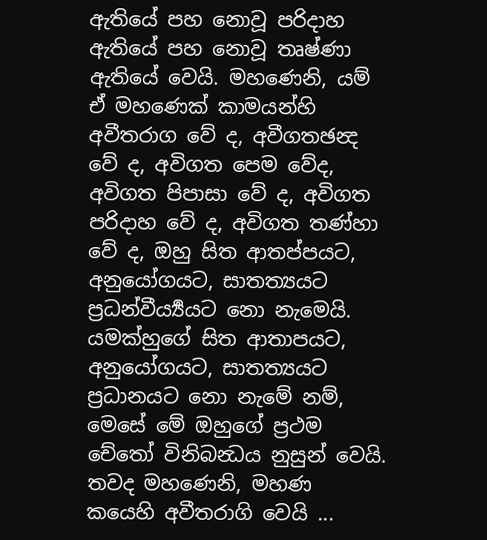ඇතියේ පහ නොවූ පරිදාහ ඇතියේ පහ නොවූ තෘෂ්ණා ඇතියේ වෙයි. මහණෙනි, යම් ඒ මහණෙක් කාමයන්හි අවීතරාග වේ ද, අවීගතඡන්‍ද වේ ද, අවිගත පෙම වේද, අවිගත පිපාසා වේ ද, අවිගත පරිදාහ වේ ද, අවිගත තණ්හා වේ ද, ඔහු සිත ආතප්පයට, අනුයෝගයට, සාතත්‍යයට ප්‍රධන්වීර්‍ය්‍යයට නො නැමෙයි. යමක්හුගේ සිත ආතාපයට, අනුයෝගයට, සාතත්‍යයට ප්‍රධානයට නො නැමේ නම්, මෙසේ මේ ඔහුගේ ප්‍රථම චේතෝ විනිබන්‍ධය නුසුන් වෙයි.
තවද මහණෙනි, මහණ කයෙහි අවීතරාගි වෙයි ...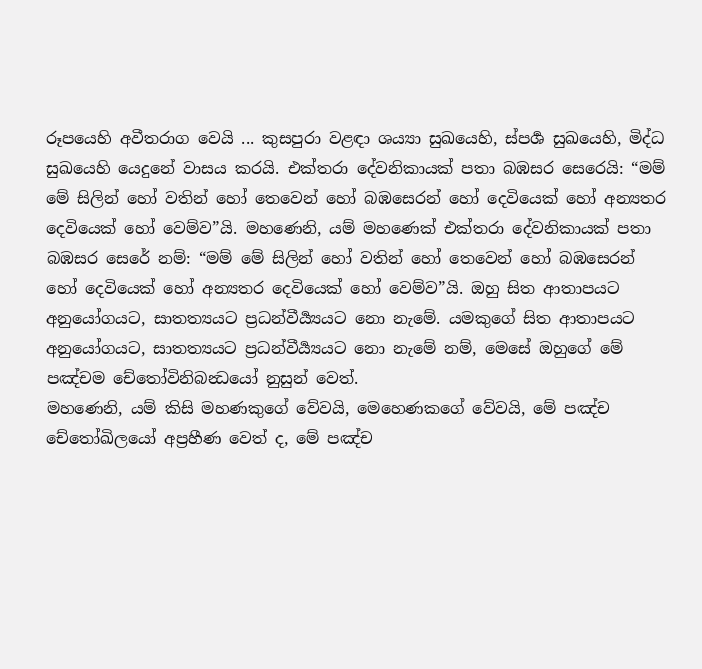රූපයෙහි අවීතරාග වෙයි ... කුසපුරා වළඳා ශය්‍යා සුඛයෙහි, ස්පර්‍ශ සුඛයෙහි, මිද්ධ සුඛයෙහි යෙදුනේ වාසය කරයි. එක්තරා දේවනිකායක් පතා බඹසර සෙරෙයි: “මම් මේ සිලින් හෝ වතින් හෝ තෙවෙන් හෝ බඹසෙරන් හෝ දෙවියෙක් හෝ අන්‍යතර දෙවියෙක් හෝ වෙම්ව”යි. මහණෙනි, යම් මහණෙක් එක්තරා දේවනිකායක් පතා බඹසර සෙරේ නම්: “මම් මේ සිලින් හෝ වතින් හෝ තෙවෙන් හෝ බඹසෙරන් හෝ දෙවියෙක් හෝ අන්‍යතර දෙවියෙක් හෝ වෙම්ව”යි. ඔහු සිත ආතාපයට අනුයෝගයට, සාතත්‍යයට ප්‍රධන්වීර්‍ය්‍යයට නො නැමේ. යමකුගේ සිත ආතාපයට අනුයෝගයට, සාතත්‍යයට ප්‍රධන්වීර්‍ය්‍යයට නො නැමේ නම්, මෙසේ ඔහුගේ මේ පඤ්චම චේතෝවිනිබන්‍ධයෝ නුසුන් වෙත්.
මහණෙනි, යම් කිසි මහණකුගේ වේවයි, මෙහෙණකගේ වේවයි, මේ පඤ්ච චේතෝඛිලයෝ අප්‍රහීණ වෙත් ද, මේ පඤ්ච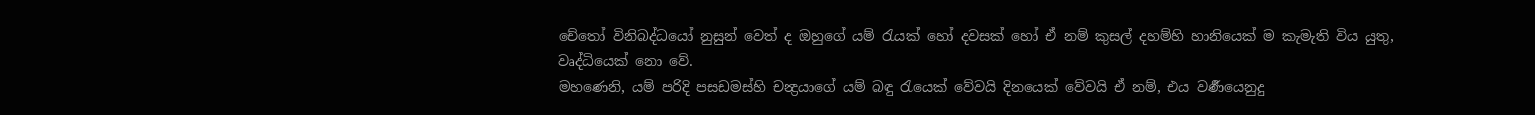චේතෝ විනිබද්ධයෝ නුසුන් වෙත් ද ඔහුගේ යම් රැයක් හෝ දවසක් හෝ ඒ නම් කුසල් දහම්හි හානියෙක් ම කැමැති විය යුතු, වෘද්ධියෙක් නො වේ.
මහණෙනි, යම් පරිදි පසඩමස්හි චන්‍ද්‍රයාගේ යම් බඳු රැයෙක් වේවයි දිනයෙක් වේවයි ඒ නම්, එය වර්‍ණයෙනුදු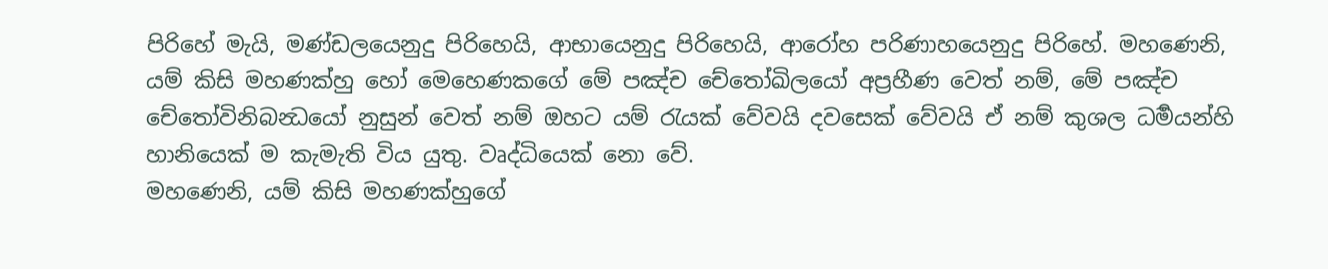පිරිහේ මැයි, මණ්ඩලයෙනුදු පිරිහෙයි, ආභායෙනුදු පිරිහෙයි, ආරෝහ පරිණාහයෙනුදු පිරිහේ. මහණෙනි, යම් කිසි මහණක්හු හෝ මෙහෙණකගේ මේ පඤ්ච චේතෝඛිලයෝ අප්‍රහීණ වෙත් නම්, මේ පඤ්ච චේතෝවිනිබන්‍ධයෝ නුසුන් වෙත් නම් ඔහට යම් රැයක් වේවයි දවසෙක් වේවයි ඒ නම් කුශල ධර්‍මයන්හි හානියෙක් ම කැමැති විය යුතු. වෘද්ධියෙක් නො වේ.
මහණෙනි, යම් කිසි මහණක්හුගේ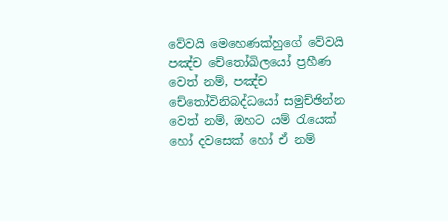වේවයි මෙහෙණක්හුගේ වේවයි පඤ්ච චේතෝඛිලයෝ ප්‍රහීණ වෙත් නම්, පඤ්ච චේතෝවිනිබද්ධයෝ සමුච්ඡින්න වෙත් නම්, ඔහට යම් රැයෙක් හෝ දවසෙක් හෝ ඒ නම්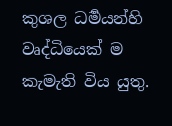කුශල ධර්‍මයන්හි වෘද්ධියෙක් ම කැමැති විය යුතු.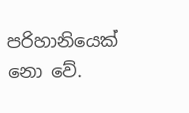පරිහානියෙක් නො වේ.